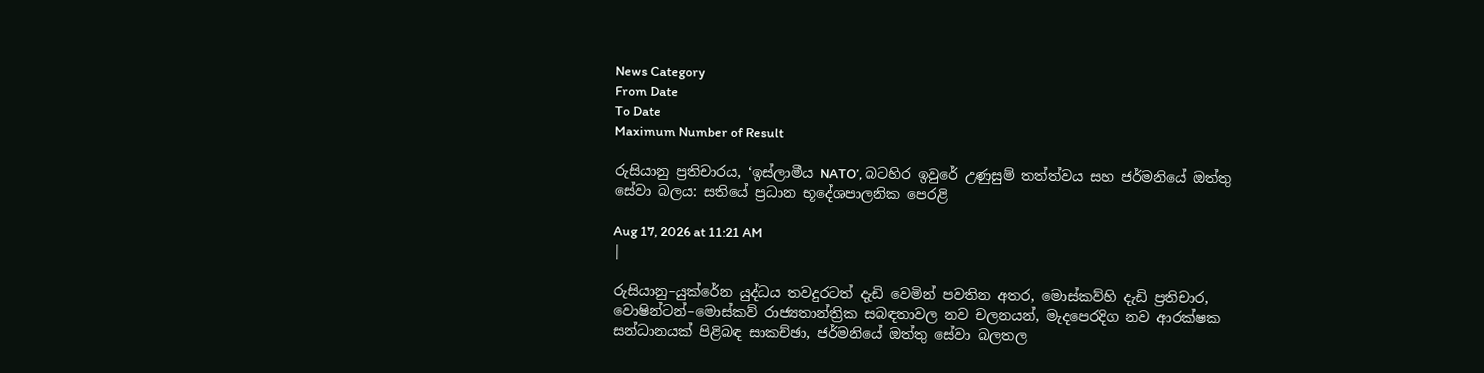News Category
From Date
To Date
Maximum Number of Result

රුසියානු ප්‍රතිචාරය, ‘ඉස්ලාමීය NATO’, බටහිර ඉවුරේ උණුසුම් තත්ත්වය සහ ජර්මනියේ ඔත්තු සේවා බලය: සතියේ ප්‍රධාන භූදේශපාලනික පෙරළි

Aug 17, 2026 at 11:21 AM
|

රුසියානු–යුක්රේන යුද්ධය තවදුරටත් දැඩි වෙමින් පවතින අතර, මොස්කව්හි දැඩි ප්‍රතිචාර, වොෂින්ටන්–මොස්කව් රාජ්‍යතාන්ත්‍රික සබඳතාවල නව චලනයන්, මැදපෙරදිග නව ආරක්ෂක සන්ධානයක් පිළිබඳ සාකච්ඡා, ජර්මනියේ ඔත්තු සේවා බලතල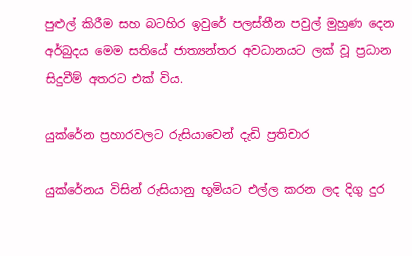පුළුල් කිරීම සහ බටහිර ඉවුරේ පලස්තීන පවුල් මුහුණ දෙන අර්බුදය මෙම සතියේ ජාත්‍යන්තර අවධානයට ලක් වූ ප්‍රධාන සිදුවීම් අතරට එක් විය.

යුක්රේන ප්‍රහාරවලට රුසියාවෙන් දැඩි ප්‍රතිචාර

යුක්රේනය විසින් රුසියානු භූමියට එල්ල කරන ලද දිගු දුර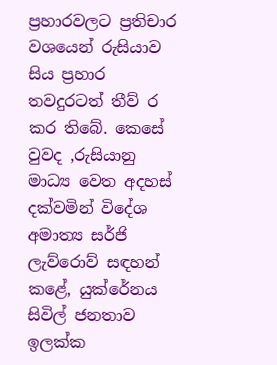ප්‍රහාරවලට ප්‍රතිචාර වශයෙන් රුසියාව සිය ප්‍රහාර තවදුරටත් තීව් ර කර තිබේ. කෙසේ වුවද ,රුසියානු මාධ්‍ය වෙත අදහස් දක්වමින් විදේශ අමාත්‍ය සර්ජි ලැව්රොව් සඳහන් කළේ, යුක්රේනය සිවිල් ජනතාව ඉලක්ක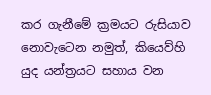කර ගැනීමේ ක්‍රමයට රුසියාව නොවැටෙන නමුත්, කියෙව්හි යුද යන්ත්‍රයට සහාය වන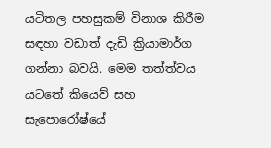යටිතල පහසුකම් විනාශ කිරීම සඳහා වඩාත් දැඩි ක්‍රියාමාර්ග ගන්නා බවයි. මෙම තත්ත්වය යටතේ කියෙව් සහ සැපොරෝෂ්යේ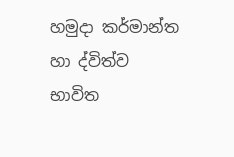හමුදා කර්මාන්ත හා ද්විත්ව භාවිත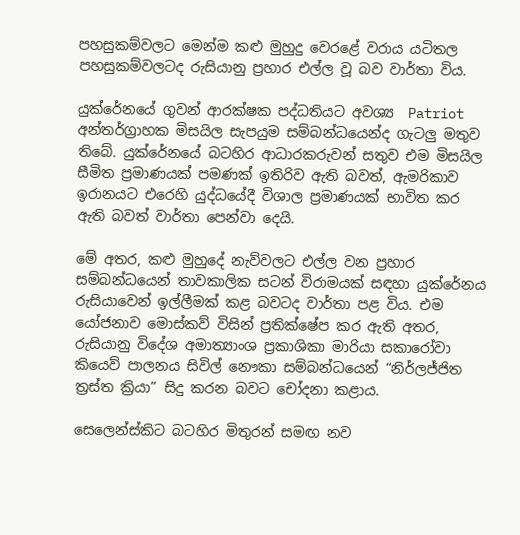පහසුකම්වලට මෙන්ම කළු මුහුදු වෙරළේ වරාය යටිතල පහසුකම්වලටද රුසියානු ප්‍රහාර එල්ල වූ බව වාර්තා විය.

යුක්රේනයේ ගුවන් ආරක්ෂක පද්ධතියට අවශ්‍ය  Patriot අන්තර්ග්‍රාහක මිසයිල සැපයුම සම්බන්ධයෙන්ද ගැටලු මතුව තිබේ. යුක්රේනයේ බටහිර ආධාරකරුවන් සතුව එම මිසයිල සීමිත ප්‍රමාණයක් පමණක් ඉතිරිව ඇති බවත්, ඇමරිකාව ඉරානයට එරෙහි යුද්ධයේදී විශාල ප්‍රමාණයක් භාවිත කර ඇති බවත් වාර්තා පෙන්වා දෙයි.

මේ අතර, කළු මුහුදේ නැව්වලට එල්ල වන ප්‍රහාර සම්බන්ධයෙන් තාවකාලික සටන් විරාමයක් සඳහා යුක්රේනය රුසියාවෙන් ඉල්ලීමක් කළ බවටද වාර්තා පළ විය. එම යෝජනාව මොස්කව් විසින් ප්‍රතික්ෂේප කර ඇති අතර, රුසියානු විදේශ අමාත්‍යාංශ ප්‍රකාශිකා මාරියා සකාරෝවා කියෙව් පාලනය සිවිල් නෞකා සම්බන්ධයෙන් “නිර්ලජ්ජිත ත්‍රස්ත ක්‍රියා” සිදු කරන බවට චෝදනා කළාය.

සෙලෙන්ස්කිට බටහිර මිතුරන් සමඟ නව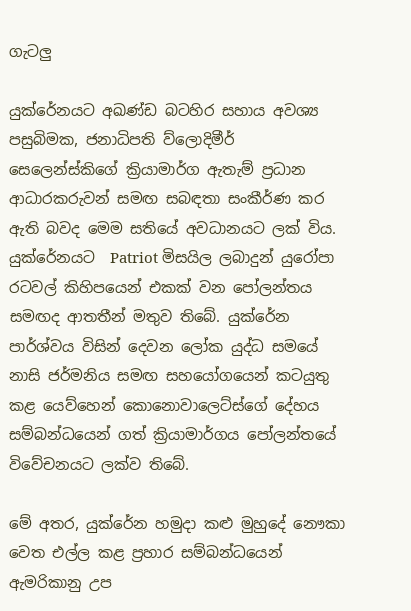ගැටලු

යුක්රේනයට අඛණ්ඩ බටහිර සහාය අවශ්‍ය පසුබිමක, ජනාධිපති ව්ලොදිමීර් සෙලෙන්ස්කිගේ ක්‍රියාමාර්ග ඇතැම් ප්‍රධාන ආධාරකරුවන් සමඟ සබඳතා සංකීර්ණ කර ඇති බවද මෙම සතියේ අවධානයට ලක් විය. යුක්රේනයට  Patriot මිසයිල ලබාදුන් යුරෝපා රටවල් කිහිපයෙන් එකක් වන පෝලන්තය සමඟද ආතතීන් මතුව තිබේ. යුක්රේන පාර්ශ්වය විසින් දෙවන ලෝක යුද්ධ සමයේ නාසි ජර්මනිය සමඟ සහයෝගයෙන් කටයුතු කළ යෙව්හෙන් කොනොවාලෙට්ස්ගේ දේහය සම්බන්ධයෙන් ගත් ක්‍රියාමාර්ගය පෝලන්තයේ විවේචනයට ලක්ව තිබේ.

මේ අතර, යුක්රේන හමුදා කළු මුහුදේ නෞකා වෙත එල්ල කළ ප්‍රහාර සම්බන්ධයෙන් ඇමරිකානු උප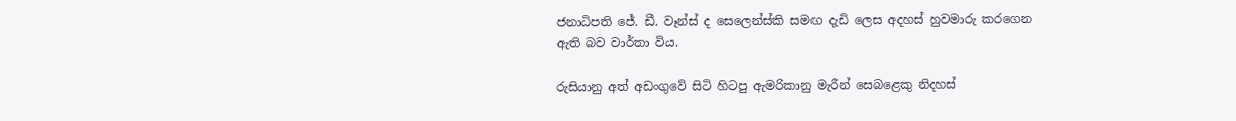ජනාධිපති ජේ. ඩී. වෑන්ස් ද සෙලෙන්ස්කි සමඟ දැඩි ලෙස අදහස් හුවමාරු කරගෙන ඇති බව වාර්තා විය.

රුසියානු අත් අඩංගුවේ සිටි හිටපු ඇමරිකානු මැරීන් සෙබළෙකු නිදහස්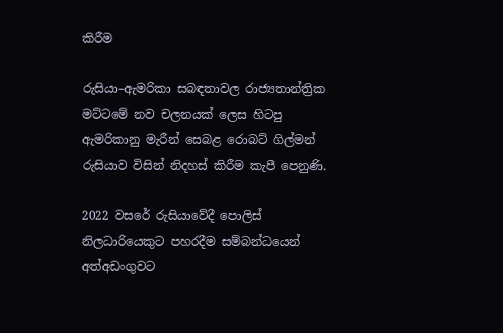කිරීම

රුසියා–ඇමරිකා සබඳතාවල රාජ්‍යතාන්ත්‍රික මට්ටමේ නව චලනයක් ලෙස හිටපු ඇමරිකානු මැරීන් සෙබළ රොබට් ගිල්මන් රුසියාව විසින් නිදහස් කිරීම කැපී පෙනුණි.

2022 වසරේ රුසියාවේදී පොලිස් නිලධාරියෙකුට පහරදීම සම්බන්ධයෙන් අත්අඩංගුවට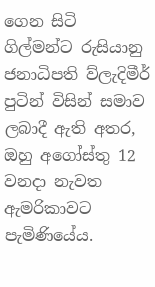ගෙන සිටි ගිල්මන්ට රුසියානු ජනාධිපති ව්ලැදිමීර් පුටින් විසින් සමාව ලබාදී ඇති අතර, ඔහු අගෝස්තු 12 වනදා නැවත ඇමරිකාවට පැමිණියේය.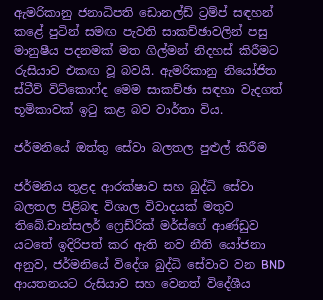ඇමරිකානු ජනාධිපති ඩොනල්ඩ් ට්‍රම්ප් සඳහන් කළේ පුටින් සමඟ පැවති සාකච්ඡාවලින් පසු මානුෂීය පදනමක් මත ගිල්මන් නිදහස් කිරීමට රුසියාව එකඟ වූ බවයි. ඇමරිකානු නියෝජිත ස්ටීව් විට්කොෆ්ද මෙම සාකච්ඡා සඳහා වැදගත් භූමිකාවක් ඉටු කළ බව වාර්තා විය.

ජර්මනියේ ඔත්තු සේවා බලතල පුළුල් කිරීම

ජර්මනිය තුළද ආරක්ෂාව සහ බුද්ධි සේවා බලතල පිළිබඳ විශාල විවාදයක් මතුව තිබේ.චාන්සලර් ෆ්‍රෙඩ්රික් මර්ස්ගේ ආණ්ඩුව යටතේ ඉදිරිපත් කර ඇති නව නීති යෝජනා අනුව, ජර්මනියේ විදේශ බුද්ධි සේවාව වන BND ආයතනයට රුසියාව සහ වෙනත් විදේශීය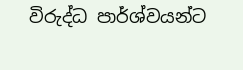විරුද්ධ පාර්ශ්වයන්ට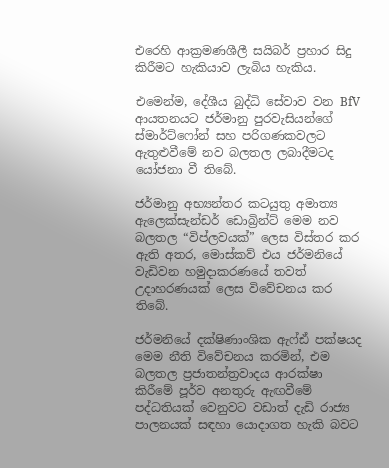එරෙහි ආක්‍රමණශීලී සයිබර් ප්‍රහාර සිදු කිරීමට හැකියාව ලැබිය හැකිය.

එමෙන්ම, දේශීය බුද්ධි සේවාව වන BfV ආයතනයට ජර්මානු පුරවැසියන්ගේ ස්මාර්ට්ෆෝන් සහ පරිගණකවලට ඇතුළුවීමේ නව බලතල ලබාදීමටද යෝජනා වී තිබේ.

ජර්මානු අභ්‍යන්තර කටයුතු අමාත්‍ය ඇලෙක්සැන්ඩර් ඩොබ්‍රින්ට් මෙම නව බලතල “විප්ලවයක්” ලෙස විස්තර කර ඇති අතර, මොස්කව් එය ජර්මනියේ වැඩිවන හමුදාකරණයේ තවත් උදාහරණයක් ලෙස විවේචනය කර තිබේ.

ජර්මනියේ දක්ෂිණාංශික ඇෆ්ඪ් පක්ෂයද මෙම නීති විවේචනය කරමින්, එම බලතල ප්‍රජාතන්ත්‍රවාදය ආරක්ෂා කිරීමේ පූර්ව අනතුරු ඇඟවීමේ පද්ධතියක් වෙනුවට වඩාත් දැඩි රාජ්‍ය පාලනයක් සඳහා යොදාගත හැකි බවට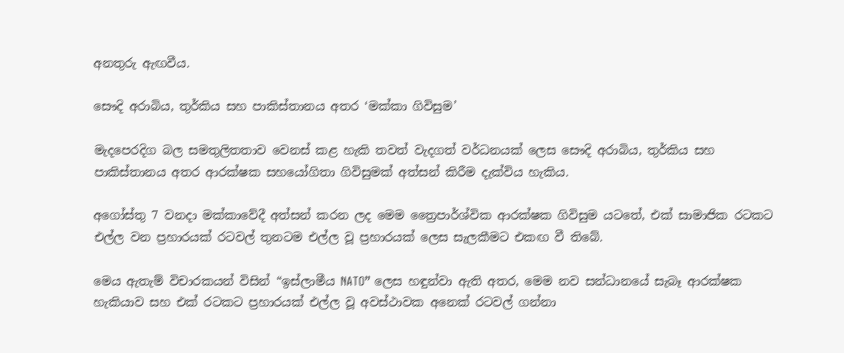අනතුරු ඇඟවීය.

සෞදි අරාබිය, තුර්කිය සහ පාකිස්තානය අතර ‘මක්කා ගිවිසුම’

මැදපෙරදිග බල සමතුලිතතාව වෙනස් කළ හැකි තවත් වැදගත් වර්ධනයක් ලෙස සෞදි අරාබිය, තුර්කිය සහ පාකිස්තානය අතර ආරක්ෂක සහයෝගිතා ගිවිසුමක් අත්සන් කිරීම දැක්විය හැකිය.

අගෝස්තු 7 වනදා මක්කාවේදී අත්සන් කරන ලද මෙම ත්‍රෛපාර්ශ්වික ආරක්ෂක ගිවිසුම යටතේ, එක් සාමාජික රටකට එල්ල වන ප්‍රහාරයක් රටවල් තුනටම එල්ල වූ ප්‍රහාරයක් ලෙස සැලකීමට එකඟ වී තිබේ.

මෙය ඇතැම් විචාරකයන් විසින් “ඉස්ලාමීය NATO” ලෙස හඳුන්වා ඇති අතර, මෙම නව සන්ධානයේ සැබෑ ආරක්ෂක හැකියාව සහ එක් රටකට ප්‍රහාරයක් එල්ල වූ අවස්ථාවක අනෙක් රටවල් ගන්නා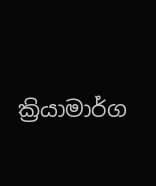ක්‍රියාමාර්ග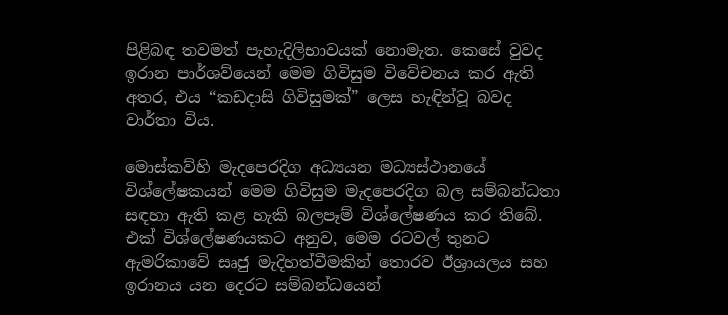පිළිබඳ තවමත් පැහැදිලිභාවයක් නොමැත. කෙසේ වුවද ඉරාන පාර්ශව්යෙන් මෙම ගිවිසුම විවේචනය කර ඇති අතර, එය “කඩදාසි ගිවිසුමක්” ලෙස හැඳින්වූ බවද වාර්තා විය.

මොස්කව්හි මැදපෙරදිග අධ්‍යයන මධ්‍යස්ථානයේ විශ්ලේෂකයන් මෙම ගිවිසුම මැදපෙරදිග බල සම්බන්ධතා සඳහා ඇති කළ හැකි බලපෑම් විශ්ලේෂණය කර තිබේ. එක් විශ්ලේෂණයකට අනුව, මෙම රටවල් තුනට ඇමරිකාවේ සෘජු මැදිහත්වීමකින් තොරව ඊශ්‍රායලය සහ ඉරානය යන දෙරට සම්බන්ධයෙන්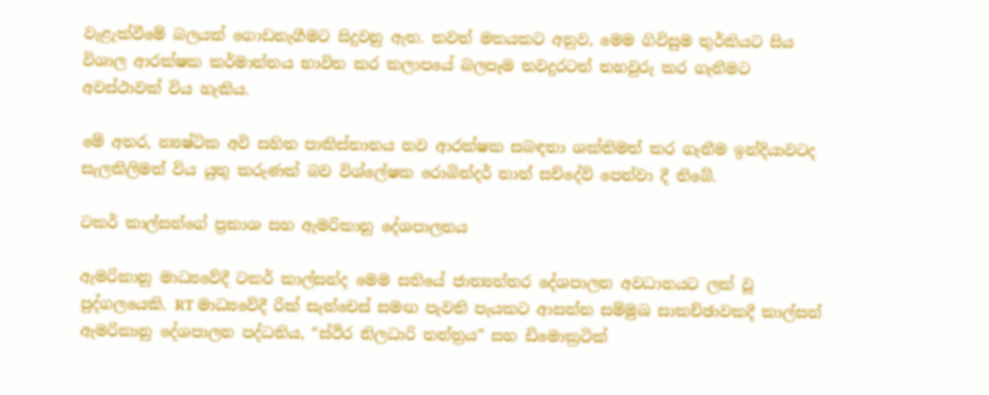වැළැක්වීමේ බලයක් ගොඩනැගීමට සිදුවනු ඇත. තවත් මතයකට අනුව, මෙම ගිවිසුම තුර්කියට සිය විශාල ආරක්ෂක කර්මාන්තය භාවිත කර කලාපයේ බලපෑම තවදුරටත් තහවුරු කර ගැනීමට අවස්ථාවක් විය හැකිය.

මේ අතර, න්‍යෂ්ටික අවි සහිත පාකිස්තානය නව ආරක්ෂක සබඳතා ශක්තිමත් කර ගැනීම ඉන්දියාවටද සැලකිලිමත් විය යුතු කරුණක් බව විශ්ලේෂක රොබින්දර් නාත් සච්දේව් පෙන්වා දී තිබේ.

ටකර් කාල්සන්ගේ ප්‍රකාශ සහ ඇමරිකානු දේශපාලනය

ඇමරිකානු මාධ්‍යවේදී ටකර් කාල්සන්ද මෙම සතියේ ජාත්‍යන්තර දේශපාලන අවධානයට ලක් වූ පුද්ගලයෙකි. RT මාධ්‍යවේදී රික් සැන්චෙස් සමඟ පැවති පැයකට ආසන්න සම්මුඛ සාකච්ඡාවකදී කාල්සන් ඇමරිකානු දේශපාලන පද්ධතිය, “ස්ථිර නිලධාරි තන්ත්‍රය” සහ ඩිමොක්‍රටික්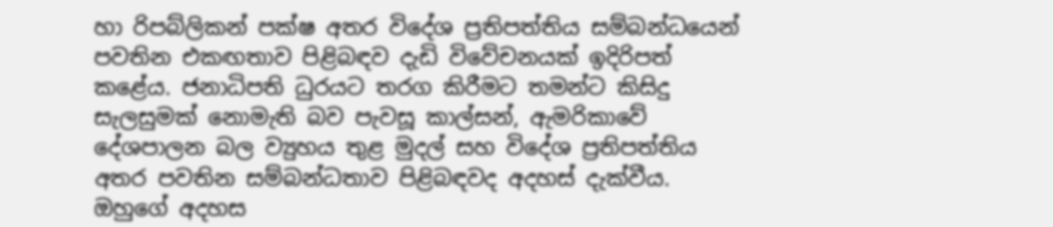හා රිපබ්ලිකන් පක්ෂ අතර විදේශ ප්‍රතිපත්තිය සම්බන්ධයෙන් පවතින එකඟතාව පිළිබඳව දැඩි විවේචනයක් ඉදිරිපත් කළේය. ජනාධිපති ධුරයට තරග කිරීමට තමන්ට කිසිදු සැලසුමක් නොමැති බව පැවසූ කාල්සන්, ඇමරිකාවේ දේශපාලන බල ව්‍යුහය තුළ මුදල් සහ විදේශ ප්‍රතිපත්තිය අතර පවතින සම්බන්ධතාව පිළිබඳවද අදහස් දැක්වීය. ඔහුගේ අදහස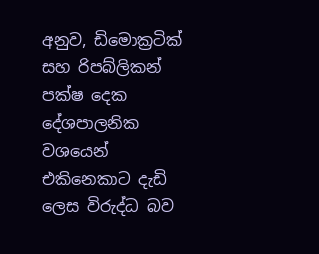අනුව, ඩිමොක්‍රටික් සහ රිපබ්ලිකන් පක්ෂ දෙක දේශපාලනික වශයෙන් එකිනෙකාට දැඩි ලෙස විරුද්ධ බව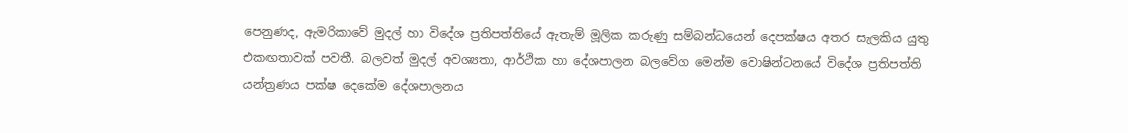පෙනුණද, ඇමරිකාවේ මුදල් හා විදේශ ප්‍රතිපත්තියේ ඇතැම් මූලික කරුණු සම්බන්ධයෙන් දෙපක්ෂය අතර සැලකිය යුතු එකඟතාවක් පවතී. බලවත් මුදල් අවශ්‍යතා, ආර්ථික හා දේශපාලන බලවේග මෙන්ම වොෂින්ටනයේ විදේශ ප්‍රතිපත්ති යන්ත්‍රණය පක්ෂ දෙකේම දේශපාලනය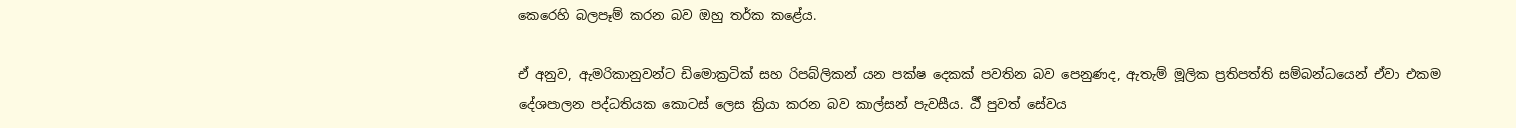කෙරෙහි බලපෑම් කරන බව ඔහු තර්ක කළේය.

ඒ අනුව, ඇමරිකානුවන්ට ඩිමොක්‍රටික් සහ රිපබ්ලිකන් යන පක්ෂ දෙකක් පවතින බව පෙනුණද, ඇතැම් මූලික ප්‍රතිපත්ති සම්බන්ධයෙන් ඒවා එකම දේශපාලන පද්ධතියක කොටස් ලෙස ක්‍රියා කරන බව කාල්සන් පැවසීය. ර්‍ඨ් පුවත් සේවය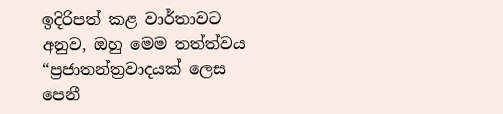ඉදිරිපත් කළ වාර්තාවට අනුව, ඔහු මෙම තත්ත්වය “ප්‍රජාතන්ත්‍රවාදයක් ලෙස පෙනී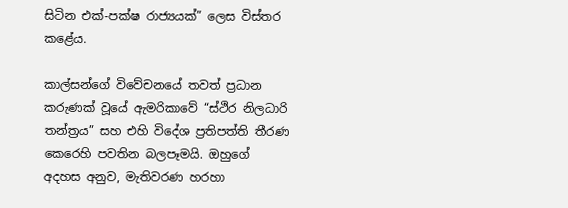සිටින එක්-පක්ෂ රාජ්‍යයක්” ලෙස විස්තර කළේය.

කාල්සන්ගේ විවේචනයේ තවත් ප්‍රධාන කරුණක් වූයේ ඇමරිකාවේ “ස්ථිර නිලධාරි තන්ත්‍රය” සහ එහි විදේශ ප්‍රතිපත්ති තීරණ කෙරෙහි පවතින බලපෑමයි. ඔහුගේ අදහස අනුව, මැතිවරණ හරහා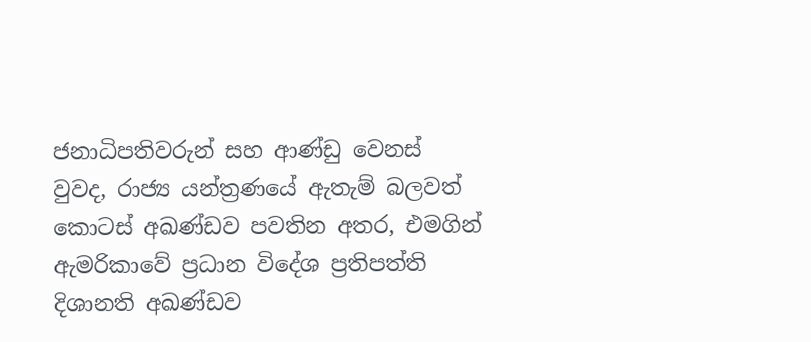ජනාධිපතිවරුන් සහ ආණ්ඩු වෙනස් වුවද, රාජ්‍ය යන්ත්‍රණයේ ඇතැම් බලවත් කොටස් අඛණ්ඩව පවතින අතර, එමගින් ඇමරිකාවේ ප්‍රධාන විදේශ ප්‍රතිපත්ති දිශානති අඛණ්ඩව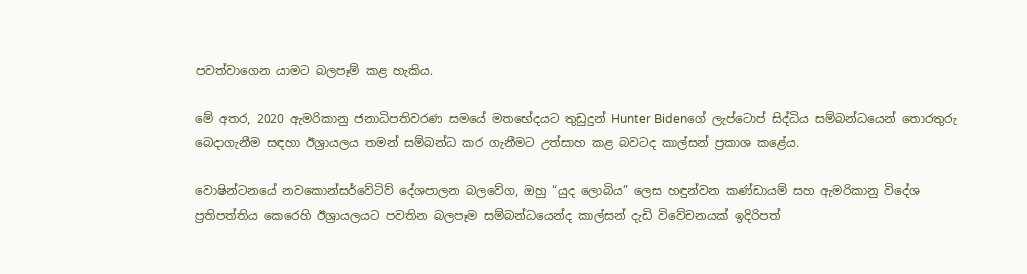පවත්වාගෙන යාමට බලපෑම් කළ හැකිය.

මේ අතර, 2020 ඇමරිකානු ජනාධිපතිවරණ සමයේ මතභේදයට තුඩුදුන් Hunter Bidenගේ ලැප්ටොප් සිද්ධිය සම්බන්ධයෙන් තොරතුරු බෙදාගැනීම සඳහා ඊශ්‍රායලය තමන් සම්බන්ධ කර ගැනීමට උත්සාහ කළ බවටද කාල්සන් ප්‍රකාශ කළේය.

වොෂින්ටනයේ නවකොන්සර්වේටිව් දේශපාලන බලවේග, ඔහු “යුද ලොබිය” ලෙස හඳුන්වන කණ්ඩායම් සහ ඇමරිකානු විදේශ ප්‍රතිපත්තිය කෙරෙහි ඊශ්‍රායලයට පවතින බලපෑම සම්බන්ධයෙන්ද කාල්සන් දැඩි විවේචනයක් ඉදිරිපත්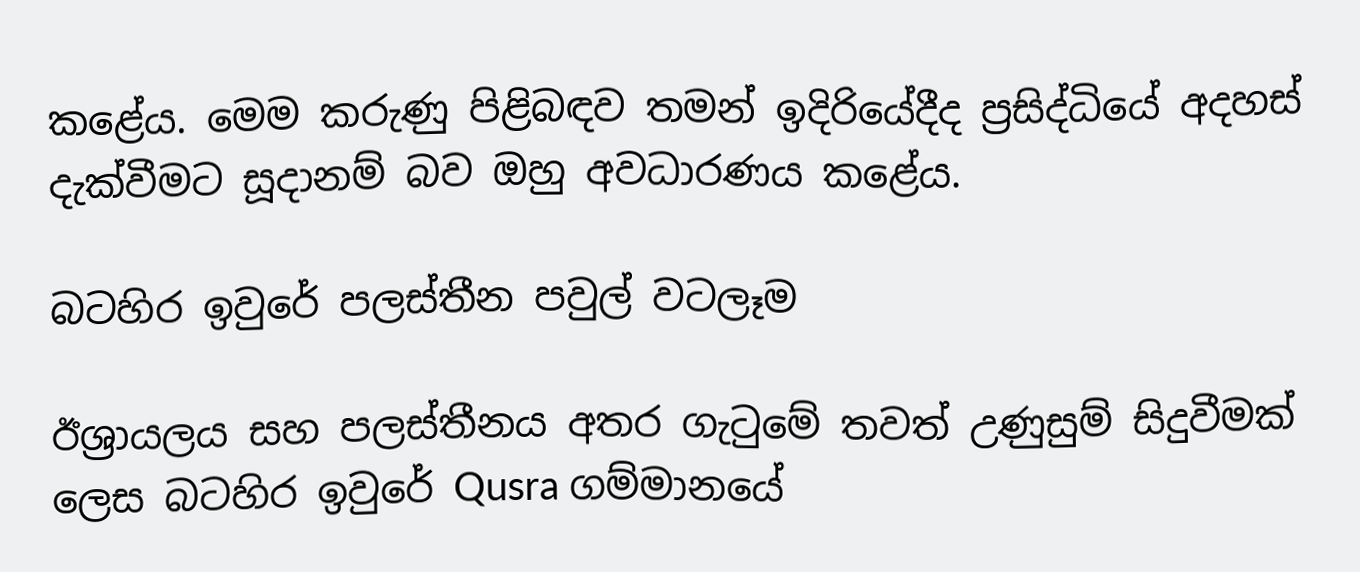කළේය. මෙම කරුණු පිළිබඳව තමන් ඉදිරියේදීද ප්‍රසිද්ධියේ අදහස් දැක්වීමට සූදානම් බව ඔහු අවධාරණය කළේය.

බටහිර ඉවුරේ පලස්තීන පවුල් වටලෑම

ඊශ්‍රායලය සහ පලස්තීනය අතර ගැටුමේ තවත් උණුසුම් සිදුවීමක් ලෙස බටහිර ඉවුරේ Qusra ගම්මානයේ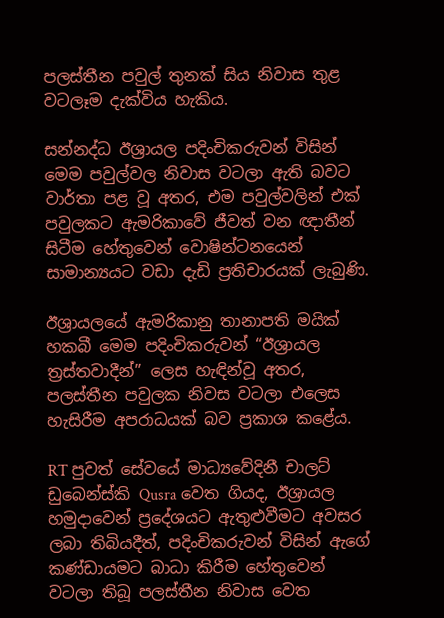පලස්තීන පවුල් තුනක් සිය නිවාස තුළ වටලෑම දැක්විය හැකිය.

සන්නද්ධ ඊශ්‍රායල පදිංචිකරුවන් විසින් මෙම පවුල්වල නිවාස වටලා ඇති බවට වාර්තා පළ වූ අතර, එම පවුල්වලින් එක් පවුලකට ඇමරිකාවේ ජීවත් වන ඥාතීන් සිටීම හේතුවෙන් වොෂින්ටනයෙන් සාමාන්‍යයට වඩා දැඩි ප්‍රතිචාරයක් ලැබුණි.

ඊශ්‍රායලයේ ඇමරිකානු තානාපති මයික් හකබී මෙම පදිංචිකරුවන් “ඊශ්‍රායල ත්‍රස්තවාදීන්” ලෙස හැඳින්වූ අතර, පලස්තීන පවුලක නිවස වටලා එලෙස හැසිරීම අපරාධයක් බව ප්‍රකාශ කළේය.

RT පුවත් සේවයේ මාධ්‍යවේදිනී චාලට් ඩුබෙන්ස්කි Qusra වෙත ගියද, ඊශ්‍රායල හමුදාවෙන් ප්‍රදේශයට ඇතුළුවීමට අවසර ලබා තිබියදීත්, පදිංචිකරුවන් විසින් ඇගේ කණ්ඩායමට බාධා කිරීම හේතුවෙන් වටලා තිබූ පලස්තීන නිවාස වෙත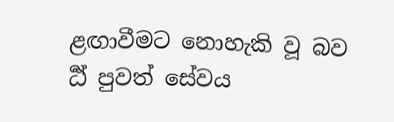ළඟාවීමට නොහැකි වූ බව ර්‍ඨ් පුවත් සේවය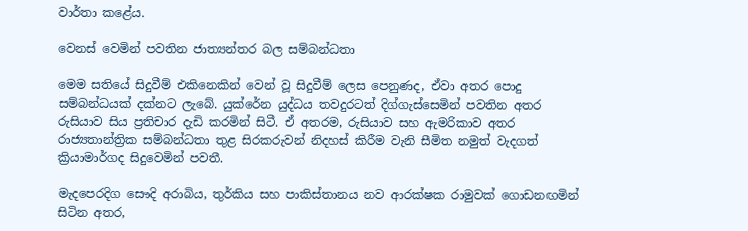වාර්තා කළේය.

වෙනස් වෙමින් පවතින ජාත්‍යන්තර බල සම්බන්ධතා

මෙම සතියේ සිදුවීම් එකිනෙකින් වෙන් වූ සිදුවීම් ලෙස පෙනුණද, ඒවා අතර පොදු සම්බන්ධයක් දක්නට ලැබේ. යුක්රේන යුද්ධය තවදුරටත් දිග්ගැස්සෙමින් පවතින අතර රුසියාව සිය ප්‍රතිචාර දැඩි කරමින් සිටී. ඒ අතරම, රුසියාව සහ ඇමරිකාව අතර රාජ්‍යතාන්ත්‍රික සම්බන්ධතා තුළ සිරකරුවන් නිදහස් කිරීම වැනි සීමිත නමුත් වැදගත් ක්‍රියාමාර්ගද සිදුවෙමින් පවතී.

මැදපෙරදිග සෞදි අරාබිය, තුර්කිය සහ පාකිස්තානය නව ආරක්ෂක රාමුවක් ගොඩනඟමින් සිටින අතර,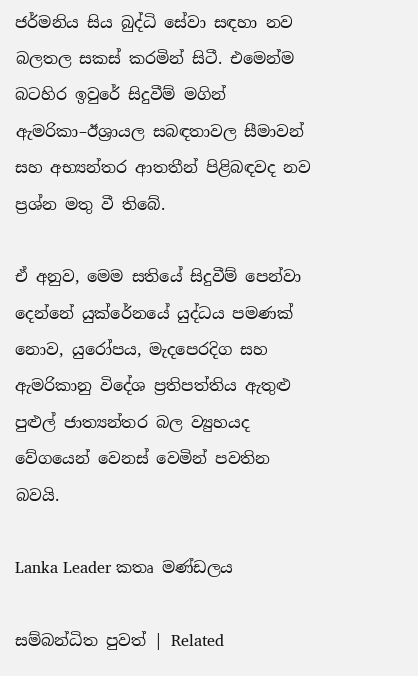ජර්මනිය සිය බුද්ධි සේවා සඳහා නව බලතල සකස් කරමින් සිටී. එමෙන්ම බටහිර ඉවුරේ සිදුවීම් මගින් ඇමරිකා–ඊශ්‍රායල සබඳතාවල සීමාවන් සහ අභ්‍යන්තර ආතතීන් පිළිබඳවද නව ප්‍රශ්න මතු වී තිබේ.

ඒ අනුව, මෙම සතියේ සිදුවීම් පෙන්වා දෙන්නේ යුක්රේනයේ යුද්ධය පමණක් නොව, යුරෝපය, මැදපෙරදිග සහ ඇමරිකානු විදේශ ප්‍රතිපත්තිය ඇතුළු පුළුල් ජාත්‍යන්තර බල ව්‍යුහයද වේගයෙන් වෙනස් වෙමින් පවතින බවයි.

Lanka Leader කතෘ මණ්ඩලය

සම්බන්ධිත පුවත් | Related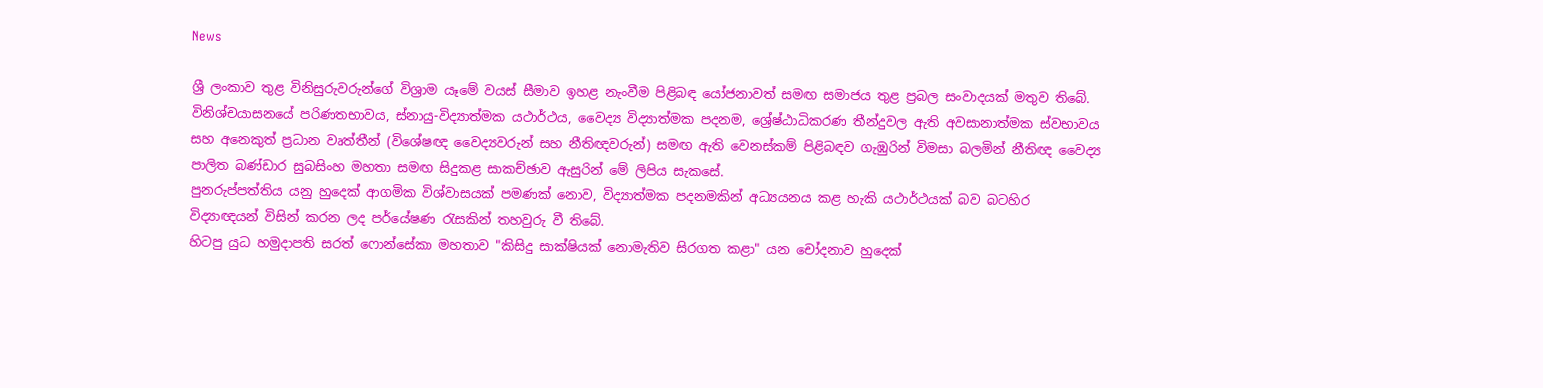News

ශ්‍රී ලංකාව තුළ විනිසුරුවරුන්ගේ විශ්‍රාම යෑමේ වයස් සීමාව ඉහළ නැංවීම පිළිබඳ යෝජනාවත් සමඟ සමාජය තුළ ප්‍රබල සංවාදයක් මතුව තිබේ. විනිශ්චයාසනයේ පරිණතභාවය, ස්නායු-විද්‍යාත්මක යථාර්ථය, වෛද්‍ය විද්‍යාත්මක පදනම, ශ්‍රේෂ්ඨාධිකරණ තීන්දුවල ඇති අවසානාත්මක ස්වභාවය සහ අනෙකුත් ප්‍රධාන වෘත්තීන් (විශේෂඥ වෛද්‍යවරුන් සහ නීතිඥවරුන්) සමඟ ඇති වෙනස්කම් පිළිබඳව ගැඹුරින් විමසා බලමින් නීතිඥ වෛද්‍ය පාලිත බණ්ඩාර සුබසිංහ මහතා සමඟ සිදුකළ සාකච්ඡාව ඇසුරින් මේ ලිපිය සැකසේ.
පුනරුප්පත්තිය යනු හුදෙක් ආගමික විශ්වාසයක් පමණක් නොව, විද්‍යාත්මක පදනමකින් අධ්‍යයනය කළ හැකි යථාර්ථයක් බව බටහිර විද්‍යාඥයන් විසින් කරන ලද පර්යේෂණ රැසකින් තහවුරු වී තිබේ.
හිටපු යුධ හමුදාපති සරත් ෆොන්සේකා මහතාව "කිසිදු සාක්ෂියක් නොමැතිව සිරගත කළා" යන චෝදනාව හුදෙක්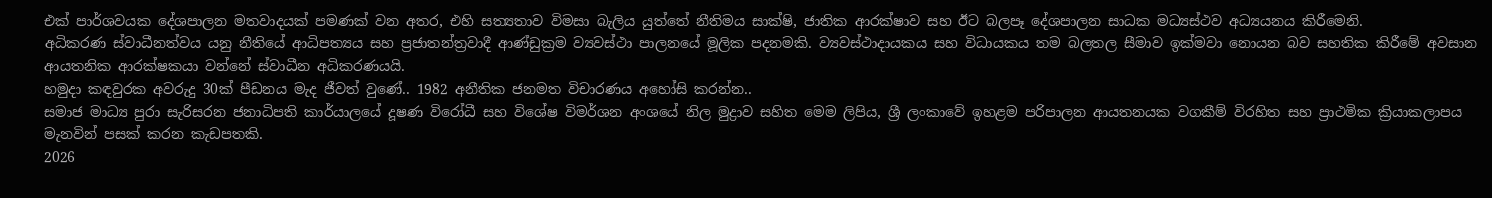එක් පාර්ශවයක දේශපාලන මතවාදයක් පමණක් වන අතර, එහි සත්‍යතාව විමසා බැලිය යුත්තේ නීතිමය සාක්ෂි, ජාතික ආරක්ෂාව සහ ඊට බලපෑ දේශපාලන සාධක මධ්‍යස්ථව අධ්‍යයනය කිරීමෙනි.
අධිකරණ ස්වාධීනත්වය යනු නීතියේ ආධිපත්‍යය සහ ප්‍රජාතන්ත්‍රවාදී ආණ්ඩුක්‍රම ව්‍යවස්ථා පාලනයේ මූලික පදනමකි. ව්‍යවස්ථාදායකය සහ විධායකය තම බලතල සීමාව ඉක්මවා නොයන බව සහතික කිරීමේ අවසාන ආයතනික ආරක්ෂකයා වන්නේ ස්වාධීන අධිකරණයයි.
හමුදා කඳවුරක අවරුදු 30ක් පීඩනය මැද ජීවත් වුණේ.. 1982 අනීතික ජනමත විචාරණය අහෝසි කරන්න..
සමාජ මාධ්‍ය පුරා සැරිසරන ජනාධිපති කාර්යාලයේ දූෂණ විරෝධී සහ විශේෂ විමර්ශන අංශයේ නිල මුද්‍රාව සහිත මෙම ලිපිය, ශ්‍රී ලංකාවේ ඉහළම පරිපාලන ආයතනයක වගකීම් විරහිත සහ ප්‍රාථමික ක්‍රියාකලාපය මැනවින් පසක් කරන කැඩපතකි.
2026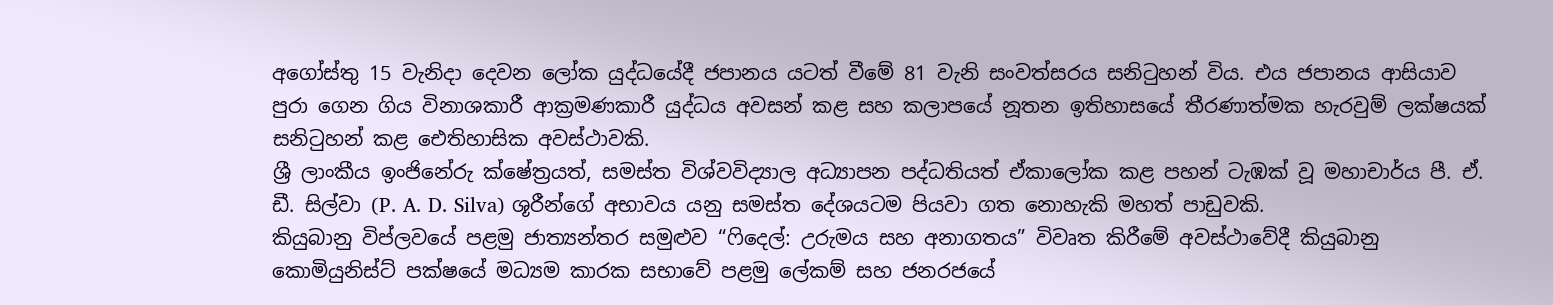අගෝස්තු 15 වැනිදා දෙවන ලෝක යුද්ධයේදී ජපානය යටත් වීමේ 81 වැනි සංවත්සරය සනිටුහන් විය. එය ජපානය ආසියාව පුරා ගෙන ගිය විනාශකාරී ආක්‍රමණකාරී යුද්ධය අවසන් කළ සහ කලාපයේ නූතන ඉතිහාසයේ තීරණාත්මක හැරවුම් ලක්ෂයක් සනිටුහන් කළ ඓතිහාසික අවස්ථාවකි.
ශ්‍රී ලාංකීය ඉංජිනේරු ක්ෂේත්‍රයත්, සමස්ත විශ්වවිද්‍යාල අධ්‍යාපන පද්ධතියත් ඒකාලෝක කළ පහන් ටැඹක් වූ මහාචාර්ය පී. ඒ. ඩී. සිල්වා (P. A. D. Silva) ශූරීන්ගේ අභාවය යනු සමස්ත දේශයටම පියවා ගත නොහැකි මහත් පාඩුවකි.
කියුබානු විප්ලවයේ පළමු ජාත්‍යන්තර සමුළුව “ෆිදෙල්: උරුමය සහ අනාගතය” විවෘත කිරීමේ අවස්ථාවේදී කියුබානු කොමියුනිස්ට් පක්ෂයේ මධ්‍යම කාරක සභාවේ පළමු ලේකම් සහ ජනරජයේ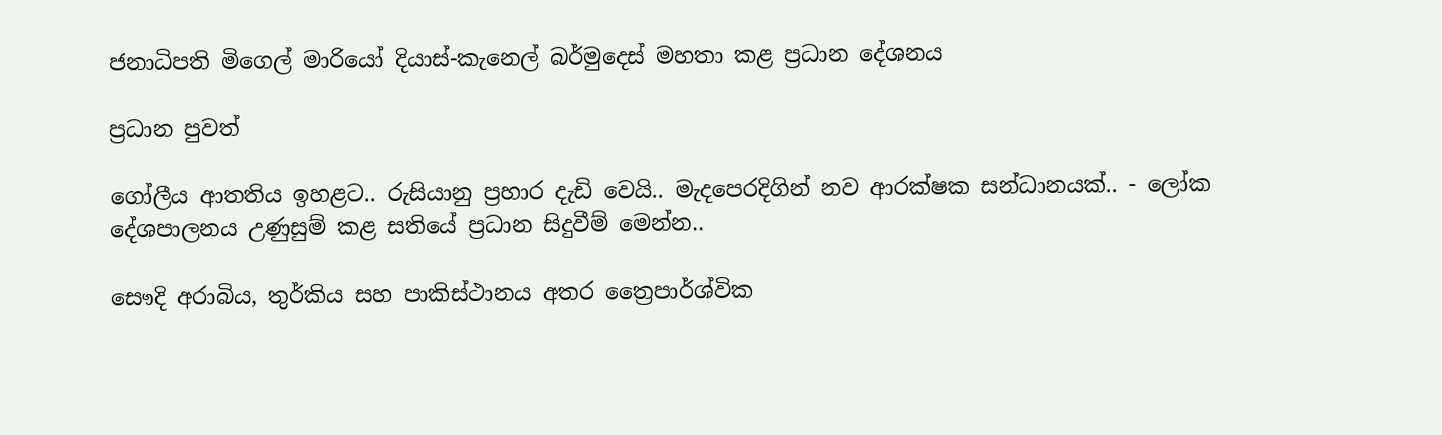ජනාධිපති මිගෙල් මාරියෝ දියාස්-කැනෙල් බර්මුදෙස් මහතා කළ ප්‍රධාන දේශනය

ප්‍රධාන පුවත්

ගෝලීය ආතතිය ඉහළට.. රුසියානු ප්‍රහාර දැඩි වෙයි.. මැදපෙරදිගින් නව ආරක්ෂක සන්ධානයක්.. - ලෝක දේශපාලනය උණුසුම් කළ සතියේ ප්‍රධාන සිදුවීම් මෙන්න..

සෞදි අරාබිය, තුර්කිය සහ පාකිස්ථානය අතර ත්‍රෛපාර්ශ්වික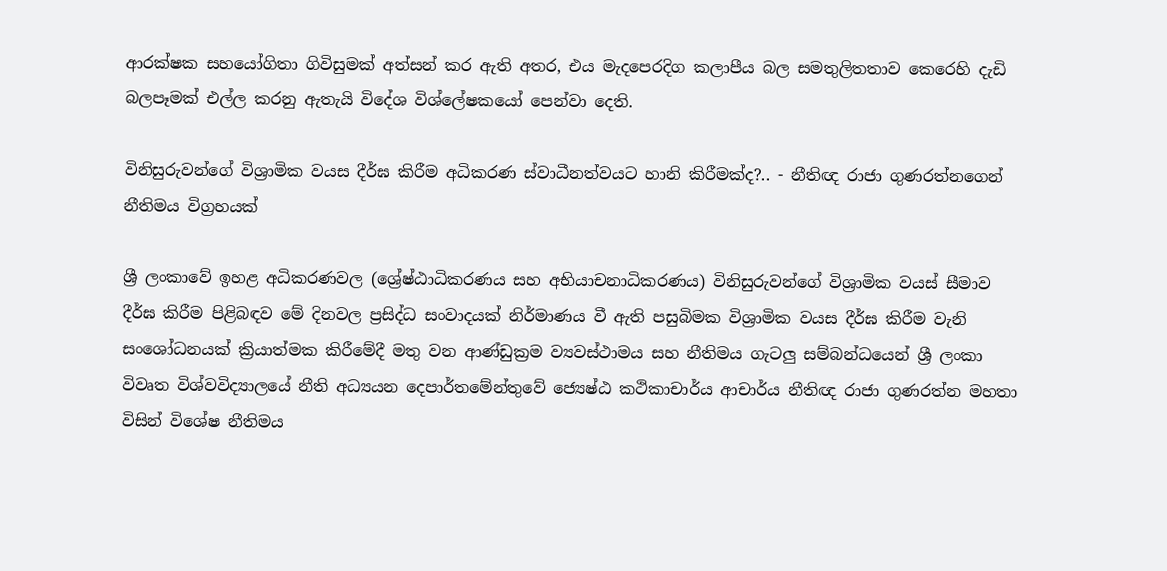ආරක්ෂක සහයෝගිතා ගිවිසුමක් අත්සන් කර ඇති අතර, එය මැදපෙරදිග කලාපීය බල සමතුලිතතාව කෙරෙහි දැඩි බලපෑමක් එල්ල කරනු ඇතැයි විදේශ විශ්ලේෂකයෝ පෙන්වා දෙති.

විනිසුරුවන්ගේ විශ්‍රාමික වයස දීර්ඝ කිරීම අධිකරණ ස්වාධීනත්වයට හානි කිරීමක්ද?.. - නීතිඥ රාජා ගුණරත්නගෙන් නීතිමය විග්‍රහයක්

ශ්‍රී ලංකාවේ ඉහළ අධිකරණවල (ශ්‍රේෂ්ඨාධිකරණය සහ අභියාචනාධිකරණය) විනිසුරුවන්ගේ විශ්‍රාමික වයස් සීමාව දීර්ඝ කිරීම පිළිබඳව මේ දිනවල ප්‍රසිද්ධ සංවාදයක් නිර්මාණය වී ඇති පසුබිමක විශ්‍රාමික වයස දීර්ඝ කිරීම වැනි සංශෝධනයක් ක්‍රියාත්මක කිරීමේදී මතු වන ආණ්ඩුක්‍රම ව්‍යවස්ථාමය සහ නීතිමය ගැටලු සම්බන්ධයෙන් ශ්‍රී ලංකා විවෘත විශ්වවිද්‍යාලයේ නීති අධ්‍යයන දෙපාර්තමේන්තුවේ ජ්‍යෙෂ්ඨ කථිකාචාර්ය ආචාර්ය නීතිඥ රාජා ගුණරත්න මහතා විසින් විශේෂ නීතිමය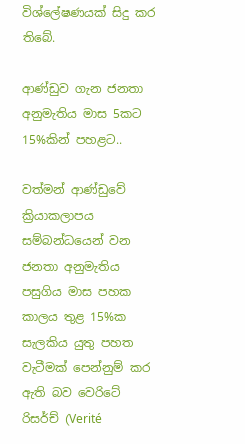විශ්ලේෂණයක් සිදු කර තිබේ.

ආණ්ඩුව ගැන ජනතා අනුමැතිය මාස 5කට 15%කින් පහළට..

වත්මන් ආණ්ඩුවේ ක්‍රියාකලාපය සම්බන්ධයෙන් වන ජනතා අනුමැතිය පසුගිය මාස පහක කාලය තුළ 15%ක සැලකිය යුතු පහත වැටීමක් පෙන්නුම් කර ඇති බව වෙරිටේ රිසර්ච් (Verité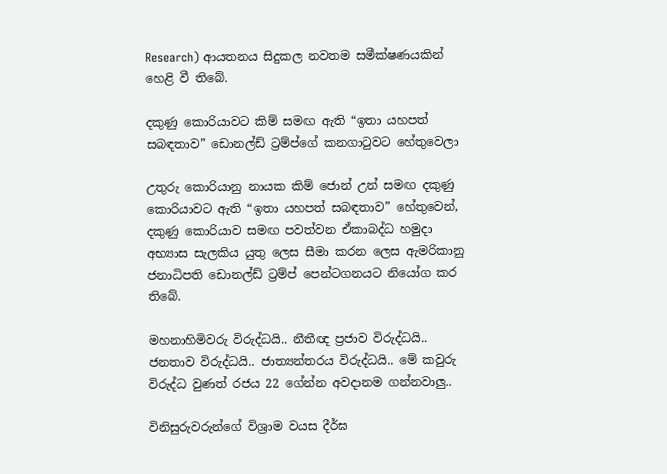Research) ආයතනය සිදුකල නවතම සමීක්ෂණයකින් හෙළි වී තිබේ.

දකුණු කොරියාවට කිම් සමඟ ඇති “ඉතා යහපත් සබඳතාව” ඩොනල්ඩ් ට්‍රම්ප්ගේ කනගාටුවට හේතුවෙලා

උතුරු කොරියානු නායක කිම් ජොන් උන් සමඟ දකුණු කොරියාවට ඇති “ඉතා යහපත් සබඳතාව” හේතුවෙන්, දකුණු කොරියාව සමඟ පවත්වන ඒකාබද්ධ හමුදා අභ්‍යාස සැලකිය යුතු ලෙස සීමා කරන ලෙස ඇමරිකානු ජනාධිපති ඩොනල්ඩ් ට්‍රම්ප් පෙන්ටගනයට නියෝග කර තිබේ.

මහනාහිමිවරු විරුද්ධයි.. නීතීඥ ප්‍රජාව විරුද්ධයි.. ජනතාව විරුද්ධයි.. ජාත්‍යන්තරය විරුද්ධයි.. මේ කවුරු විරුද්ධ වුණත් රජය 22 ගේන්න අවදානම ගන්නවාලු..

විනිසුරුවරුන්ගේ විශ්‍රාම වයස දීර්ඝ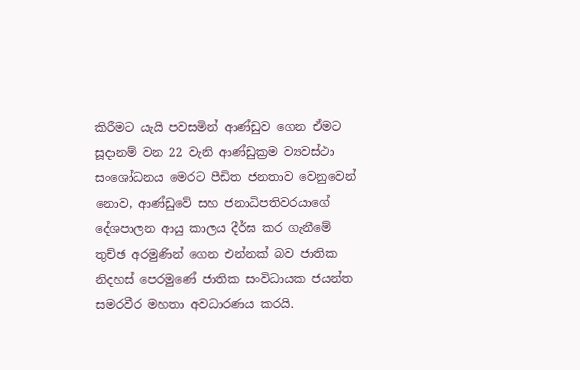කිරීමට යැයි පවසමින් ආණ්ඩුව ගෙන ඒමට සූදානම් වන 22 වැනි ආණ්ඩුක්‍රම ව්‍යවස්ථා සංශෝධනය මෙරට පීඩිත ජනතාව වෙනුවෙන් නොව, ආණ්ඩුවේ සහ ජනාධිපතිවරයාගේ දේශපාලන ආයු කාලය දීර්ඝ කර ගැනීමේ තුච්ඡ අරමුණින් ගෙන එන්නක් බව ජාතික නිදහස් පෙරමුණේ ජාතික සංවිධායක ජයන්ත සමරවීර මහතා අවධාරණය කරයි.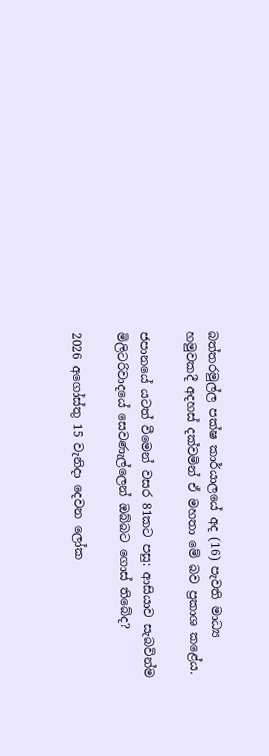බත්තරමුල්ල පක්ෂ කාර්යාලයේ අද (16) පැවති මාධ්‍ය හමුවකදී අදහස් දක්වමින් ඒ මහතා මේ බව ප්‍රකාශ කළේය.

ජපානයේ යටත් වීමෙන් වසර 81කට පසු: ආසියාව සැබවින්ම මිලිටරිවාදයේ සෙවණැල්ලෙන් ඔබ්බට ගොස් තිබේද?

2026 අගෝස්තු 15 වැනිදා දෙවන ලෝක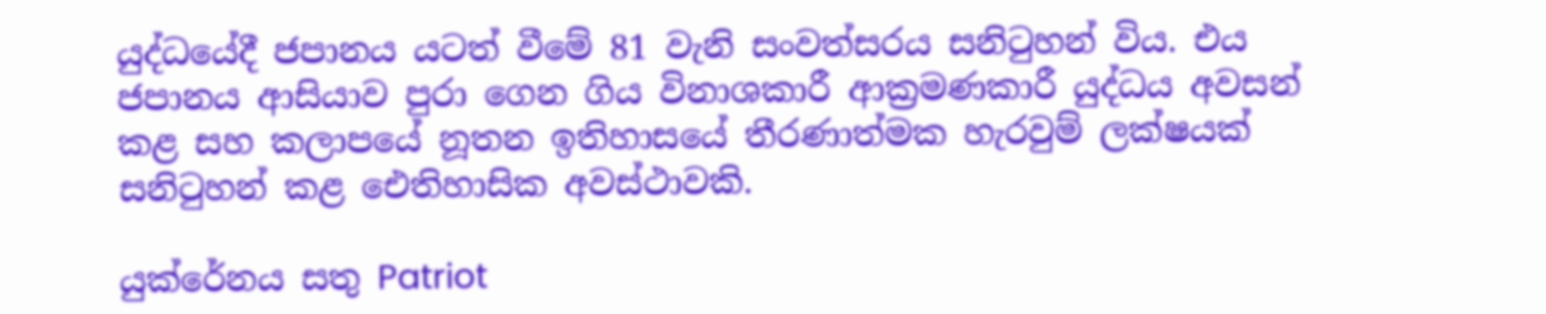යුද්ධයේදී ජපානය යටත් වීමේ 81 වැනි සංවත්සරය සනිටුහන් විය. එය ජපානය ආසියාව පුරා ගෙන ගිය විනාශකාරී ආක්‍රමණකාරී යුද්ධය අවසන් කළ සහ කලාපයේ නූතන ඉතිහාසයේ තීරණාත්මක හැරවුම් ලක්ෂයක් සනිටුහන් කළ ඓතිහාසික අවස්ථාවකි.

යුක්රේනය සතු Patriot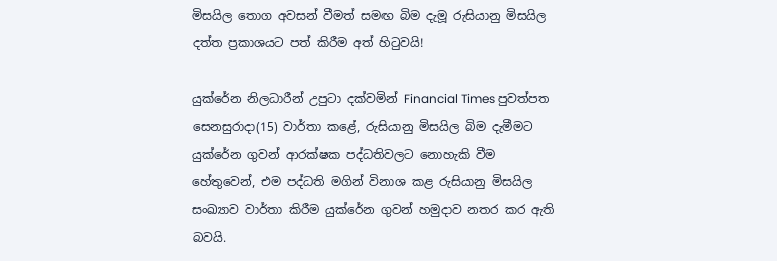මිසයිල තොග අවසන් වීමත් සමඟ බිම දැමූ රුසියානු මිසයිල දත්ත ප්‍රකාශයට පත් කිරීම අත් හිටුවයි!

යුක්රේන නිලධාරීන් උපුටා දක්වමින් Financial Times පුවත්පත සෙනසුරාදා(15) වාර්තා කළේ, රුසියානු මිසයිල බිම දැමීමට යුක්රේන ගුවන් ආරක්ෂක පද්ධතිවලට නොහැකි වීම හේතුවෙන්, එම පද්ධති මගින් විනාශ කළ රුසියානු මිසයිල සංඛ්‍යාව වාර්තා කිරීම යුක්රේන ගුවන් හමුදාව නතර කර ඇති බවයි.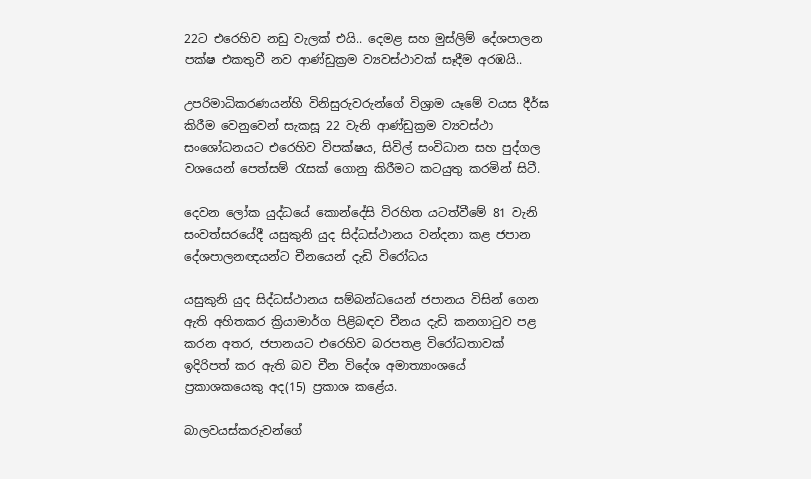22ට එරෙහිව නඩු වැලක් එයි.. දෙමළ සහ මුස්ලිම් දේශපාලන පක්ෂ එකතුවී නව ආණ්ඩුක්‍රම ව්‍යවස්ථාවක් සෑදීම අරඹයි..

උපරිමාධිකරණයන්හි විනිසුරුවරුන්ගේ විශ්‍රාම යෑමේ වයස දීර්ඝ කිරීම වෙනුවෙන් සැකසූ 22 වැනි ආණ්ඩුක්‍රම ව්‍යවස්ථා සංශෝධනයට එරෙහිව විපක්ෂය, සිවිල් සංවිධාන සහ පුද්ගල වශයෙන් පෙත්සම් රැසක් ගොනු කිරීමට කටයුතු කරමින් සිටී.

දෙවන ලෝක යුද්ධයේ කොන්දේසි විරහිත යටත්වීමේ 81 වැනි සංවත්සරයේදී යසුකුනි යුද සිද්ධස්ථානය වන්දනා කළ ජපාන දේශපාලනඥයන්ට චීනයෙන් දැඩි විරෝධය

යසුකුනි යුද සිද්ධස්ථානය සම්බන්ධයෙන් ජපානය විසින් ගෙන ඇති අහිතකර ක්‍රියාමාර්ග පිළිබඳව චීනය දැඩි කනගාටුව පළ කරන අතර, ජපානයට එරෙහිව බරපතළ විරෝධතාවක් ඉදිරිපත් කර ඇති බව චීන විදේශ අමාත්‍යාංශයේ ප්‍රකාශකයෙකු අද(15) ප්‍රකාශ කළේය.

බාලවයස්කරුවන්ගේ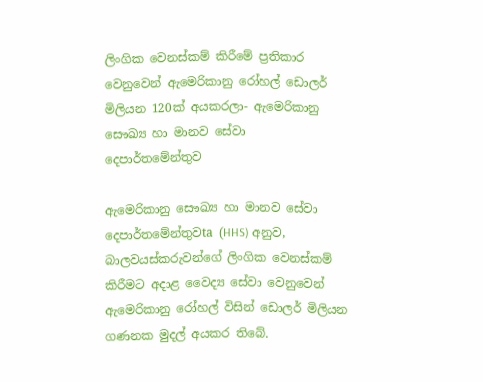ලිංගික වෙනස්කම් කිරීමේ ප්‍රතිකාර වෙනුවෙන් ඇමෙරිකානු රෝහල් ඩොලර් මිලියන 120ක් අයකරලා- ඇමෙරිකානු සෞඛ්‍ය හා මානව සේවා දෙපාර්තමේන්තුව

ඇමෙරිකානු සෞඛ්‍ය හා මානව සේවා දෙපාර්තමේන්තුවta (HHS) අනුව, බාලවයස්කරුවන්ගේ ලිංගික වෙනස්කම් කිරීමට අදාළ වෛද්‍ය සේවා වෙනුවෙන් ඇමෙරිකානු රෝහල් විසින් ඩොලර් මිලියන ගණනක මුදල් අයකර තිබේ.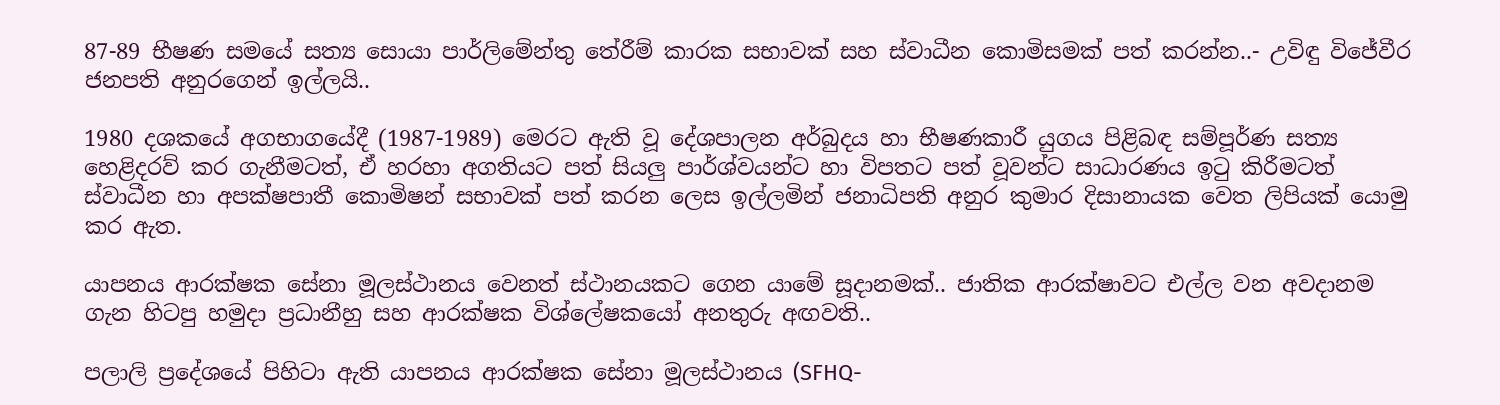87-89 භීෂණ සමයේ සත්‍ය සොයා පාර්ලිමේන්තු තේරීම් කාරක සභාවක් සහ ස්වාධීන කොමිසමක් පත් කරන්න..- උවිඳු විජේවීර ජනපති අනුරගෙන් ඉල්ලයි..

1980 දශකයේ අගභාගයේදී (1987-1989) මෙරට ඇති වූ දේශපාලන අර්බුදය හා භීෂණකාරී යුගය පිළිබඳ සම්පූර්ණ සත්‍ය හෙළිදරව් කර ගැනීමටත්, ඒ හරහා අගතියට පත් සියලු පාර්ශ්වයන්ට හා විපතට පත් වූවන්ට සාධාරණය ඉටු කිරීමටත් ස්වාධීන හා අපක්ෂපාතී කොමිෂන් සභාවක් පත් කරන ලෙස ඉල්ලමින් ජනාධිපති අනුර කුමාර දිසානායක වෙත ලිපියක් යොමු කර ඇත.

යාපනය ආරක්ෂක සේනා මූලස්ථානය වෙනත් ස්ථානයකට ගෙන යාමේ සූදානමක්.. ජාතික ආරක්ෂාවට එල්ල වන අවදානම ගැන හිටපු හමුදා ප්‍රධානීහු සහ ආරක්ෂක විශ්ලේෂකයෝ අනතුරු අඟවති..

පලාලි ප්‍රදේශයේ පිහිටා ඇති යාපනය ආරක්ෂක සේනා මූලස්ථානය (SFHQ-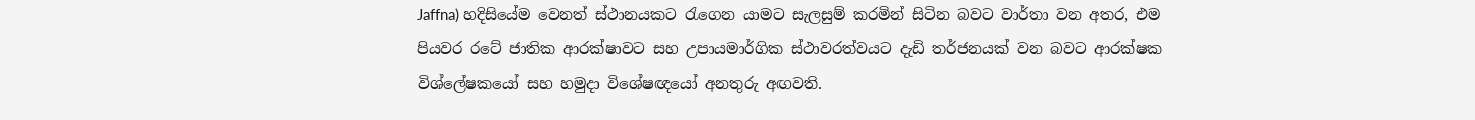Jaffna) හදිසියේම වෙනත් ස්ථානයකට රැගෙන යාමට සැලසුම් කරමින් සිටින බවට වාර්තා වන අතර, එම පියවර රටේ ජාතික ආරක්ෂාවට සහ උපායමාර්ගික ස්ථාවරත්වයට දැඩි තර්ජනයක් වන බවට ආරක්ෂක විශ්ලේෂකයෝ සහ හමුදා විශේෂඥයෝ අනතුරු අඟවති.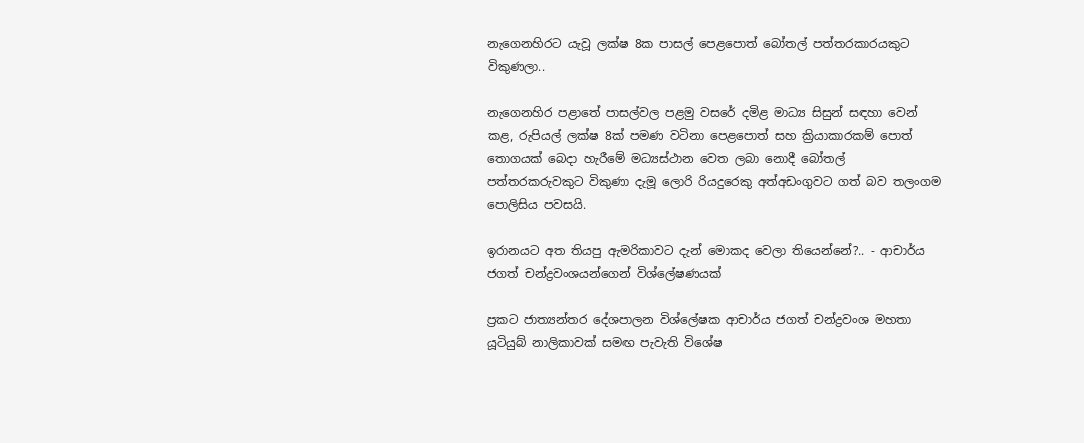නැගෙනහිරට යැවූ ලක්ෂ 8ක පාසල් පෙළපොත් බෝතල් පත්තරකාරයකුට විකුණලා..

නැගෙනහිර පළාතේ පාසල්වල පළමු වසරේ දමිළ මාධ්‍ය සිසුන් සඳහා වෙන් කළ, රුපියල් ලක්ෂ 8ක් පමණ වටිනා පෙළපොත් සහ ක්‍රියාකාරකම් පොත් තොගයක් බෙදා හැරීමේ මධ්‍යස්ථාන වෙත ලබා නොදී බෝතල් පත්තරකරුවකුට විකුණා දැමූ ලොරි රියදුරෙකු අත්අඩංගුවට ගත් බව තලංගම පොලිසිය පවසයි.

ඉරානයට අත තියපු ඇමරිකාවට දැන් මොකද වෙලා තියෙන්නේ?.. - ආචාර්ය ජගත් චන්ද්‍රවංශයන්ගෙන් විශ්ලේෂණයක්

ප්‍රකට ජාත්‍යන්තර දේශපාලන විශ්ලේෂක ආචාර්ය ජගත් චන්ද්‍රවංශ මහතා යූටියුබ් නාලිකාවක් සමඟ පැවැති විශේෂ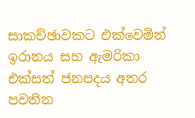සාකච්ඡාවකට එක්වෙමින් ඉරානය සහ ඇමරිකා එක්සත් ජනපදය අතර පවතින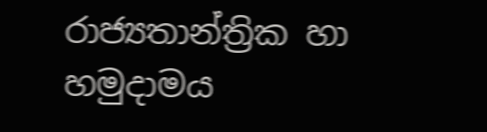රාජ්‍යතාන්ත්‍රික හා හමුදාමය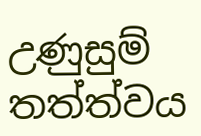උණුසුම් තත්ත්වය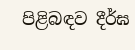පිළිබඳව දීර්ඝ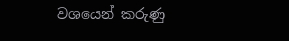වශයෙන් කරුණු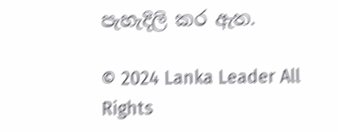පැහැදිලි කර ඇත.

© 2024 Lanka Leader All Rights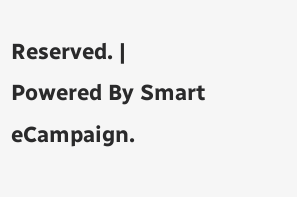Reserved. |
Powered By Smart eCampaign.